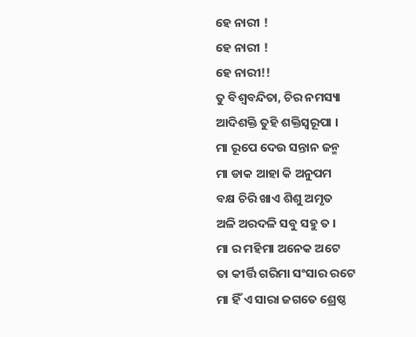ହେ ନାରୀ !
ହେ ନାରୀ !
ହେ ନାରୀ!!
ତୁ ବିଶ୍ୱବନ୍ଦିତା, ଚିର ନମସ୍ୟା
ଆଦିଶକ୍ତି ତୁହି ଶକ୍ତିସ୍ୱରୂପା ।
ମା ରୂପେ ଦେଉ ସନ୍ତାନ ଜନ୍ମ
ମା ଡାକ ଆହା କି ଅନୁପମ
ବକ୍ଷ ଚିରି ଖାଏ ଶିଶୁ ଅମୃତ
ଅଳି ଅରଦଳି ସବୁ ସହୁ ତ ।
ମା ର ମହିମା ଅନେକ ଅଟେ
ତା କୀର୍ତ୍ତି ଗରିମା ସଂସାର ରଟେ
ମା ହିଁ ଏ ସାରା ଜଗତେ ଶ୍ରେଷ୍ଠ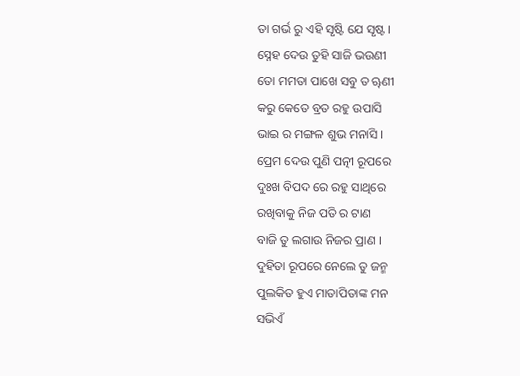ତା ଗର୍ଭ ରୁ ଏହି ସୃଷ୍ଟି ଯେ ସୃଷ୍ଟ ।
ସ୍ନେହ ଦେଉ ତୁହି ସାଜି ଭଉଣୀ
ତୋ ମମତା ପାଖେ ସବୁ ତ ୠଣୀ
କରୁ କେତେ ବ୍ରତ ରହୁ ଉପାସି
ଭାଇ ର ମଙ୍ଗଳ ଶୁଭ ମନାସି ।
ପ୍ରେମ ଦେଉ ପୁଣି ପତ୍ନୀ ରୂପରେ
ଦୁଃଖ ବିପଦ ରେ ରହୁ ସାଥିରେ
ରଖିବାକୁ ନିଜ ପତି ର ଟାଣ
ବାଜି ତୁ ଲଗାଉ ନିଜର ପ୍ରାଣ ।
ଦୁହିତା ରୂପରେ ନେଲେ ତୁ ଜନ୍ମ
ପୁଲକିତ ହୁଏ ମାତାପିତାଙ୍କ ମନ
ସଭିଏଁ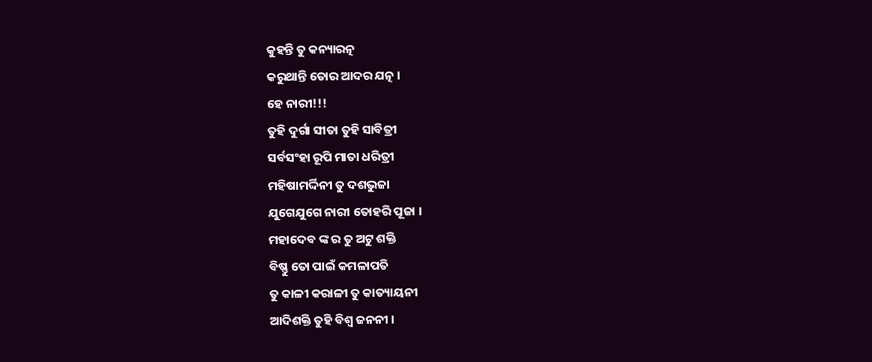କୁହନ୍ତି ତୁ କନ୍ୟାରତ୍ନ
କରୁଥାନ୍ତି ତୋର ଆଦର ଯତ୍ନ ।
ହେ ନାରୀ!!!
ତୁହି ଦୁର୍ଗା ସୀତା ତୁହି ସାବିତ୍ରୀ
ସର୍ବସଂହା ରୂପି ମାତା ଧରିତ୍ରୀ
ମହିଷାମର୍ଦ୍ଦିନୀ ତୁ ଦଶଭୁଜା
ଯୁଗେଯୁଗେ ନାରୀ ତୋହରି ପୂଜା ।
ମହାଦେବ ଙ୍କ ର ତୁ ଅଟୁ ଶକ୍ତି
ବିଷ୍ଣୁ ତୋ ପାଇଁ କମଳାପତି
ତୁ କାଳୀ କରାଳୀ ତୁ କାତ୍ୟାୟନୀ
ଆଦିଶକ୍ତି ତୁହି ବିଶ୍ଵ ଜନନୀ ।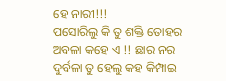ହେ ନାରୀ!!!
ପସୋରିଲୁ କି ତୁ ଶକ୍ତି ତୋହର
ଅବଳା କହେ ଏ !! ଛାର ନର
ଦୁର୍ବଳା ତୁ ହେଲୁ କହ କିମ୍ପାଇ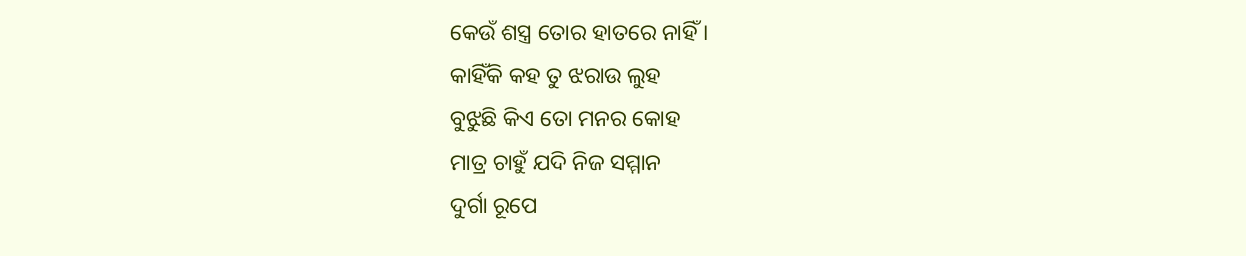କେଉଁ ଶସ୍ତ୍ର ତୋର ହାତରେ ନାହିଁ ।
କାହିଁକି କହ ତୁ ଝରାଉ ଲୁହ
ବୁଝୁଛି କିଏ ତୋ ମନର କୋହ
ମାତ୍ର ଚାହୁଁ ଯଦି ନିଜ ସମ୍ମାନ
ଦୁର୍ଗା ରୂପେ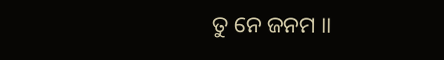ତୁ ନେ ଜନମ ।।